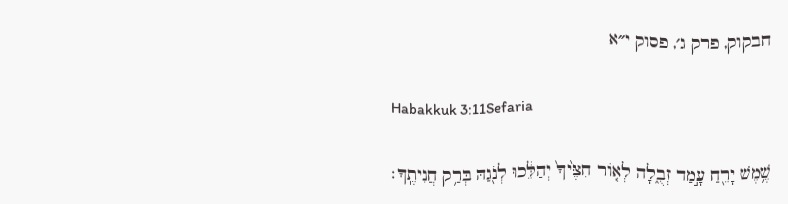חבקוק, פרק ג׳, פסוק י״א

Habakkuk 3:11Sefaria

שֶׁ֥מֶשׁ יָרֵ֖חַ עָ֣מַד זְבֻ֑לָה לְא֤וֹר חִצֶּ֙יךָ֙ יְהַלֵּ֔כוּ לְנֹ֖גַהּ בְּרַ֥ק חֲנִיתֶֽךָ׃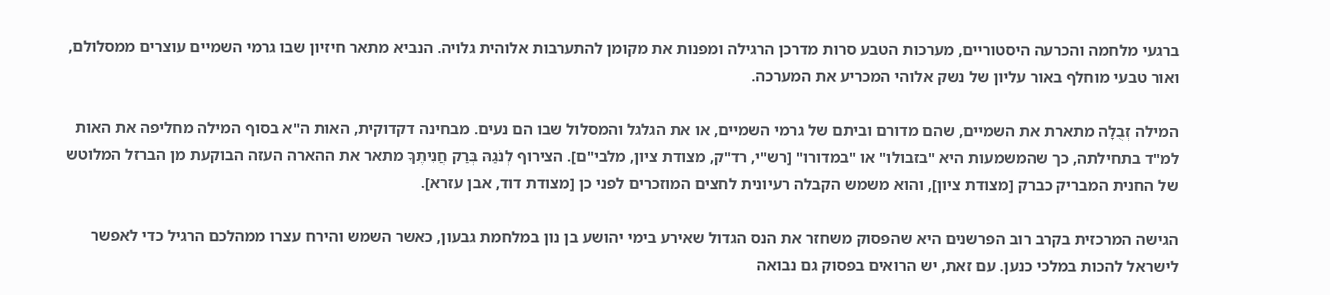ברגעי מלחמה והכרעה היסטוריים, מערכות הטבע סרות מדרכן הרגילה ומפנות את מקומן להתערבות אלוהית גלויה. הנביא מתאר חיזיון שבו גרמי השמיים עוצרים ממסלולם, ואור טבעי מוחלף באור עליון של נשק אלוהי המכריע את המערכה.

המילה זְבֻלָה מתארת את השמיים, שהם מדורם וביתם של גרמי השמיים, או את הגלגל והמסלול שבו הם נעים. מבחינה דקדוקית, האות ה"א בסוף המילה מחליפה את האות למ"ד בתחילתה, כך שהמשמעות היא "בזבולו" או "במדורו" [רש"י, רד"ק, מצודת ציון, מלבי"ם]. הצירוף לְנֹגַהּ בְּרַק חֲנִיתֶךָ מתאר את ההארה העזה הבוקעת מן הברזל המלוטש של החנית המבריק כברק [מצודת ציון], והוא משמש הקבלה רעיונית לחצים המוזכרים לפני כן [מצודת דוד, אבן עזרא].

הגישה המרכזית בקרב רוב הפרשנים היא שהפסוק משחזר את הנס הגדול שאירע בימי יהושע בן נון במלחמת גבעון, כאשר השמש והירח עצרו ממהלכם הרגיל כדי לאפשר לישראל להכות במלכי כנען. עם זאת, יש הרואים בפסוק גם נבואה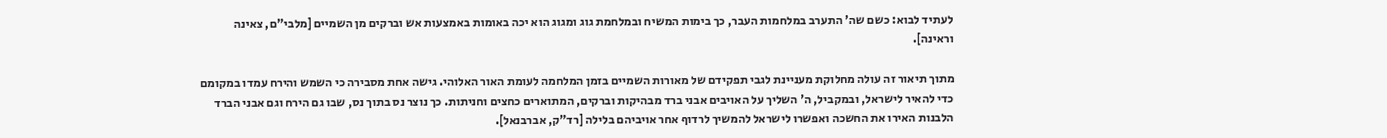לעתיד לבוא: כשם שה' התערב במלחמות העבר, כך בימות המשיח ובמלחמת גוג ומגוג הוא יכה באומות באמצעות אש וברקים מן השמיים [מלבי"ם, צאינה וראינה].

מתוך תיאור זה עולה מחלוקת מעניינת לגבי תפקידם של מאורות השמיים בזמן המלחמה לעומת האור האלוהי. גישה אחת מסבירה כי השמש והירח עמדו במקומם כדי להאיר לישראל, ובמקביל, ה' השליך על האויבים אבני ברד מבהיקות וברקים, המתוארים כחצים וחניתות. כך נוצר נס בתוך נס, שבו גם הירח וגם אבני הברד הלבנות האירו את החשכה ואפשרו לישראל להמשיך לרדוף אחר אויביהם בלילה [רד"ק, אברבנאל].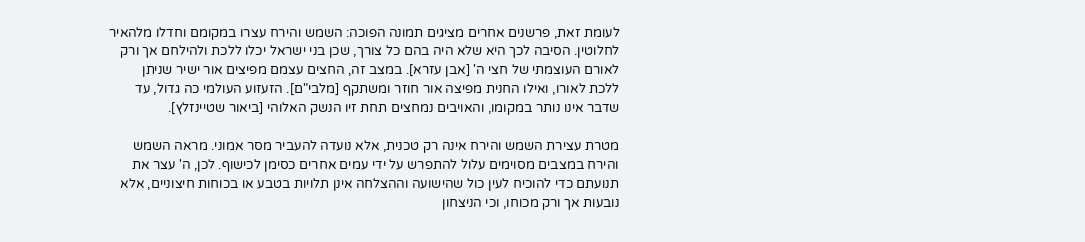לעומת זאת, פרשנים אחרים מציגים תמונה הפוכה: השמש והירח עצרו במקומם וחדלו מלהאיר לחלוטין. הסיבה לכך היא שלא היה בהם כל צורך, שכן בני ישראל יכלו ללכת ולהילחם אך ורק לאורם העוצמתי של חצי ה' [אבן עזרא]. במצב זה, החצים עצמם מפיצים אור ישיר שניתן ללכת לאורו, ואילו החנית מפיצה אור חוזר ומשתקף [מלבי"ם]. הזעזוע העולמי כה גדול, עד שדבר אינו נותר במקומו, והאויבים נמחצים תחת זיו הנשק האלוהי [ביאור שטיינזלץ].

מטרת עצירת השמש והירח אינה רק טכנית, אלא נועדה להעביר מסר אמוני. מראה השמש והירח במצבים מסוימים עלול להתפרש על ידי עמים אחרים כסימן לכישוף. לכן, ה' עצר את תנועתם כדי להוכיח לעין כול שהישועה וההצלחה אינן תלויות בטבע או בכוחות חיצוניים, אלא נובעות אך ורק מכוחו, וכי הניצחון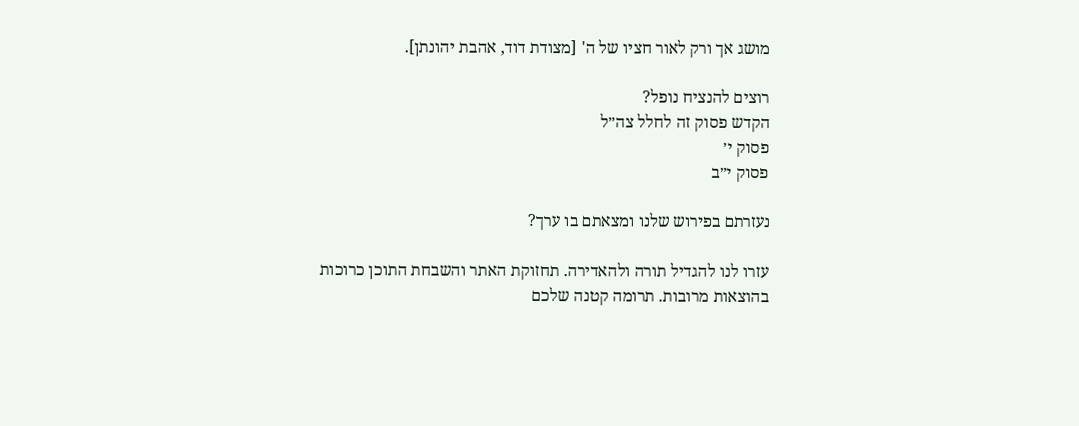מושג אך ורק לאור חציו של ה' [מצודת דוד, אהבת יהונתן].

רוצים להנציח נופל?
הקדש פסוק זה לחלל צה״ל
פסוק י׳
פסוק י״ב

נעזרתם בפירוש שלנו ומצאתם בו ערך?

עזרו לנו להגדיל תורה ולהאדירה. תחזוקת האתר והשבחת התוכן כרוכות בהוצאות מרובות. תרומה קטנה שלכם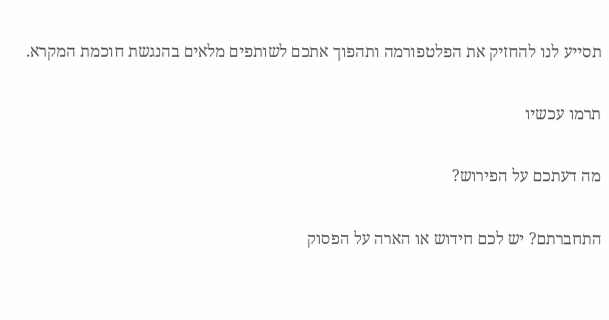תסייע לנו להחזיק את הפלטפורמה ותהפוך אתכם לשותפים מלאים בהנגשת חוכמת המקרא.

תרמו עכשיו

מה דעתכם על הפירוש?

התחברתם? יש לכם חידוש או הארה על הפסוק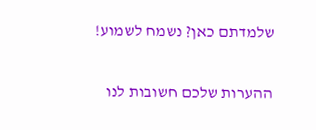שלמדתם כאן? נשמח לשמוע!

ההערות שלכם חשובות לנו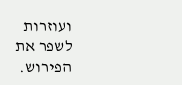ועוזרות לשפר את הפירוש.